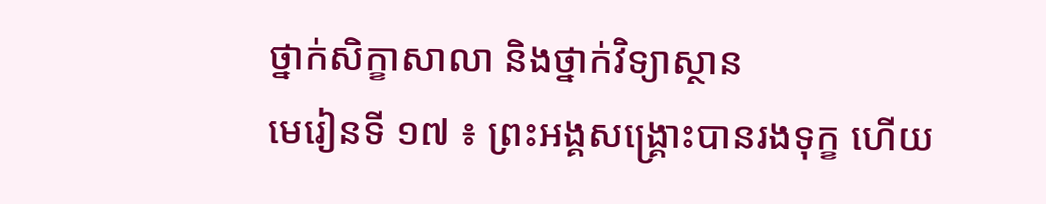ថ្នាក់សិក្ខាសាលា និងថ្នាក់វិទ្យាស្ថាន
មេរៀនទី ១៧ ៖ ព្រះអង្គសង្គ្រោះបានរងទុក្ខ ហើយ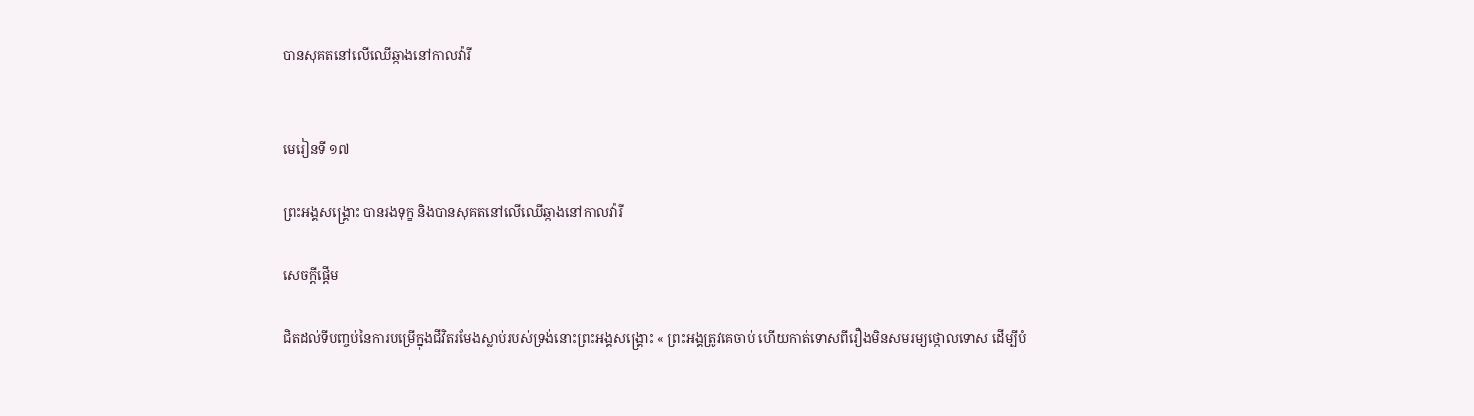បានសុគតនៅលើឈើឆ្កាងនៅកាលវ៉ារី


មេរៀនទី ១៧

ព្រះអង្គសង្គ្រោះ បានរងទុក្ខ និងបានសុគតនៅលើឈើឆ្កាងនៅកាលវ៉ារី

សេចក្ដីផ្ដើម

ជិតដល់ទីបញ្ចប់នៃការបម្រើក្នុងជីវិតរមែងស្លាប់របស់ទ្រង់នោះព្រះអង្គសង្គ្រោះ « ព្រះអង្គត្រូវគេចាប់ ហើយកាត់ទោសពីរឿងមិនសមរម្យថ្កោលទោស ដើម្បីបំ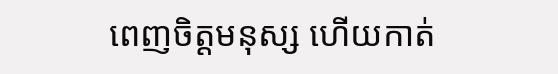ពេញចិត្តមនុស្ស ហើយកាត់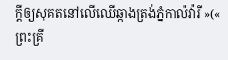ក្ដីឲ្យសុគតនៅលើឈើឆ្កាងត្រង់ភ្នំកាល៉វ៉ារី »(« ព្រះគ្រី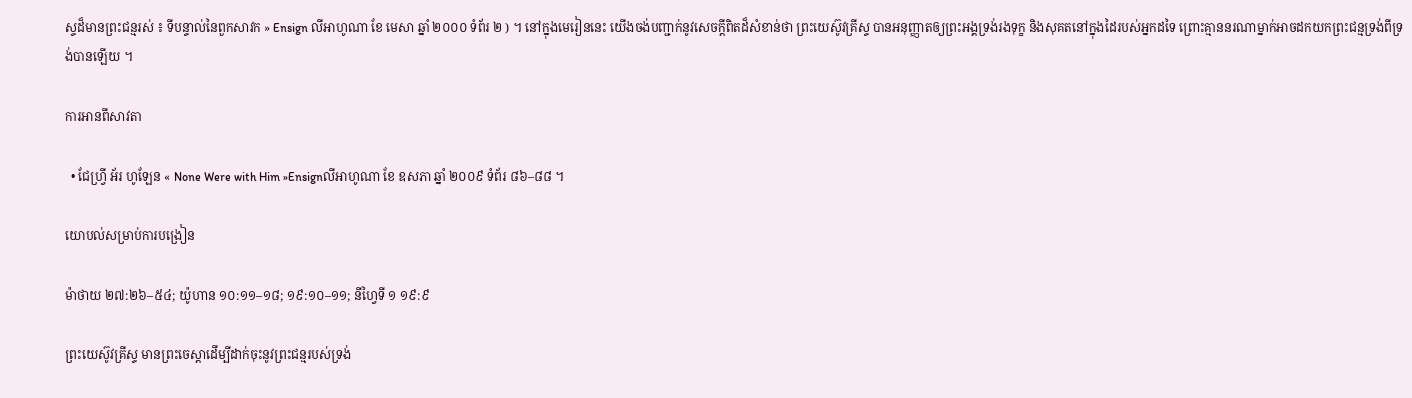ស្ទដ៏មានព្រះជន្មរស់ ៖ ទីបន្ទាល់នៃពួកសាវក » Ensign លីអាហូណា ខែ មេសា ឆ្នាំ ២០០០ ទំព័រ ២ ) ។ នៅក្នុងមេរៀននេះ យើងចង់បញ្ជាក់នូវសេចក្ដីពិតដ៏សំខាន់ថា ព្រះយេស៊ូវគ្រីស្ទ បានអនុញ្ញាតឲ្យព្រះអង្គទ្រង់រងទុក្ខ និងសុគតនៅក្នុងដៃរបស់អ្នកដទៃ ព្រោះគ្មាននរណាម្នាក់អាចដកយកព្រះជន្មទ្រង់ពីទ្រង់បានឡើយ ។

ការអានពីសាវតា

  • ជែហ្រ្វី អ័រ ហូឡែន « None Were with Him »Ensignលីអាហូណា ខែ ឧសភា ឆ្នាំ ២០០៩ ទំព័រ ៨៦–៨៨ ។

យោបល់សម្រាប់ការបង្រៀន

ម៉ាថាយ ២៧:២៦–៥៤; យ៉ូហាន ១០:១១–១៨; ១៩:១០–១១; នីហ្វៃទី ១ ១៩:៩

ព្រះយេស៊ូវគ្រីស្ទ មានព្រះចេស្ដាដើម្បីដាក់ចុះនូវព្រះជន្មរបស់ទ្រង់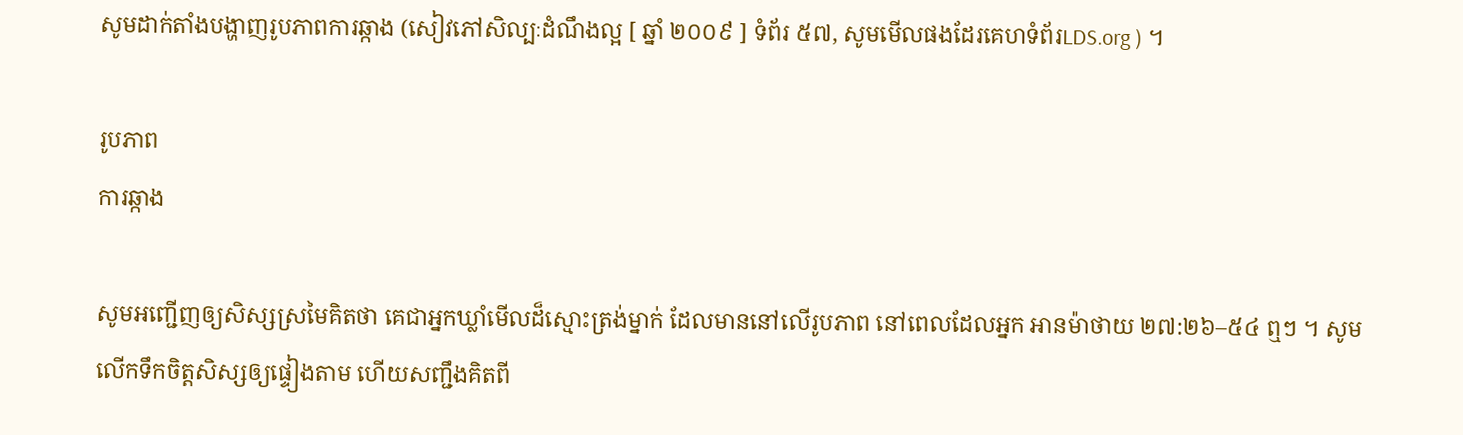សូមដាក់តាំងបង្ហាញរូបភាពការឆ្កាង (សៀវភៅសិល្បៈដំណឹងល្អ [ ឆ្នាំ ២០០៩ ] ទំព័រ ៥៧, សូមមើលផងដែរគេហទំព័រLDS.org ) ។

រូបភាព
ការឆ្កាង

សូមអញ្ជើញឲ្យសិស្សស្រមៃគិតថា គេជាអ្នកឃ្លាំមើលដ៏ស្មោះត្រង់ម្នាក់ ដែលមាននៅលើរូបភាព នៅពេលដែលអ្នក អានម៉ាថាយ ២៧:២៦–៥៤ ឮៗ ។ សូមលើកទឹកចិត្តសិស្សឲ្យផ្ទៀងតាម ហើយសញ្ជឹងគិតពី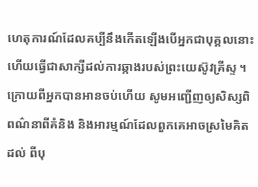ហេតុការណ៍ដែលគប្បីនឹងកើតឡើងបើអ្នកជាបុគ្គលនោះ ហើយធ្វើជាសាក្សីដល់ការឆ្កាងរបស់ព្រះយេស៊ូវគ្រីស្ទ ។ ក្រោយពីអ្នកបានអានចប់ហើយ សូមអញ្ជើញឲ្យសិស្សពិពណ៌នាពីគំនិង និងអារម្មណ៍ដែលពួកគេអាចស្រមៃគិតដល់ ពីបុ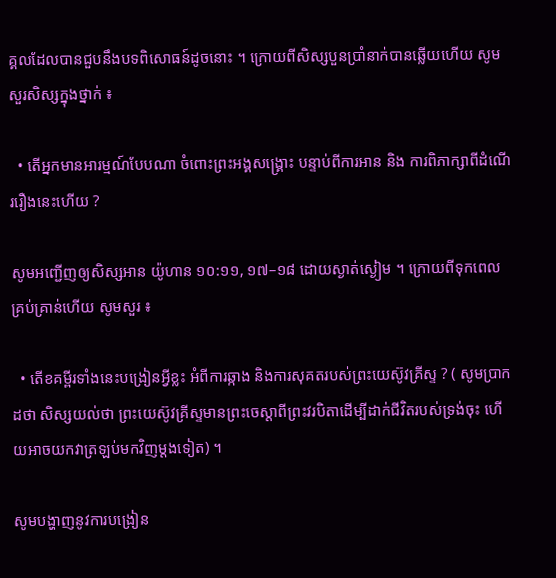គ្គលដែលបានជួបនឹងបទពិសោធន៍ដូចនោះ ។ ក្រោយពីសិស្សបួនប្រាំនាក់បានឆ្លើយហើយ សូមសួរសិស្សក្នុងថ្នាក់ ៖

  • តើអ្នកមានអារម្មណ៍បែបណា ចំពោះព្រះអង្គសង្គ្រោះ បន្ទាប់ពីការអាន និង ការពិភាក្សាពីដំណើររឿងនេះហើយ ?

សូមអញ្ជើញឲ្យសិស្សអាន យ៉ូហាន ១០:១១, ១៧–១៨ ដោយស្ងាត់ស្ងៀម ។ ក្រោយពីទុកពេលគ្រប់គ្រាន់ហើយ សូមសួរ ៖

  • តើខគម្ពីរទាំងនេះបង្រៀនអ្វីខ្លះ អំពីការឆ្កាង និងការសុគតរបស់ព្រះយេស៊ូវគ្រីស្ទ ? ( សូមប្រាកដថា សិស្សយល់ថា ព្រះយេស៊ូវគ្រីស្ទមានព្រះចេស្ដាពីព្រះវរបិតាដើម្បីដាក់ជីវិតរបស់ទ្រង់ចុះ ហើយអាចយកវាត្រឡប់មកវិញម្ដងទៀត) ។

សូមបង្ហាញនូវការបង្រៀន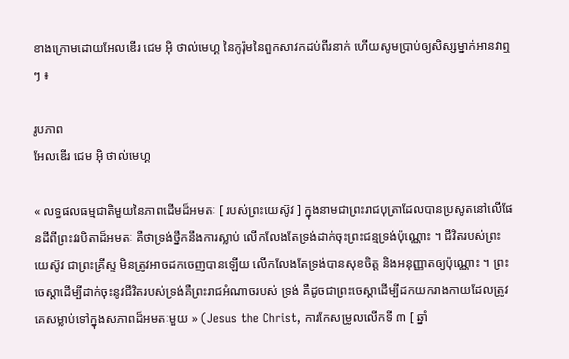ខាងក្រោមដោយអែលឌើរ ជេម អ៊ិ ថាល់មេហ្គ នៃកូរ៉ុមនៃពួកសាវកដប់ពីរនាក់ ហើយសូមប្រាប់ឲ្យសិស្សម្នាក់អានវាឮៗ ៖

រូបភាព
អែលឌើរ ជេម អ៊ិ ថាល់មេហ្គ

« លទ្ធផលធម្មជាតិមួយនៃភាពដើមដ៏អមតៈ [ របស់ព្រះយេស៊ូវ ] ក្នុងនាមជាព្រះរាជបុត្រាដែលបានប្រសូតនៅលើផែនដីពីព្រះវរបិតាដ៏អមតៈ គឺថាទ្រង់ថ្នឹកនឹងការស្លាប់ លើកលែងតែទ្រង់ដាក់ចុះព្រះជន្មទ្រង់ប៉ុណ្ណោះ ។ ជីវិតរបស់ព្រះយេស៊ូវ ជាព្រះគ្រីស្ទ មិនត្រូវអាចដកចេញបានឡើយ លើកលែងតែទ្រង់បានសុខចិត្ត និងអនុញ្ញាតឲ្យប៉ុណ្ណោះ ។ ព្រះចេស្ដាដើម្បីដាក់ចុះនូវជីវិតរបស់ទ្រង់គឺព្រះរាជអំណាចរបស់ ទ្រង់ គឺដូចជាព្រះចេស្ដាដើម្បីដកយករាងកាយដែលត្រូវគេសម្លាប់ទៅក្នុងសភាពដ៏អមតៈមួយ » (Jesus the Christ, ការកែសម្រូលលើកទី ៣ [ ឆ្នាំ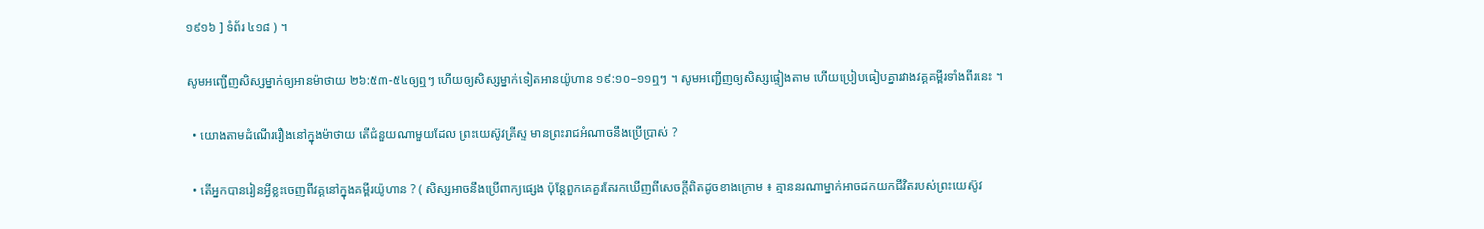១៩១៦ ] ទំព័រ ៤១៨ ) ។

សូមអញ្ជើញសិស្សម្នាក់ឲ្យអានម៉ាថាយ ២៦:៥៣-៥៤ឲ្យឮៗ ហើយឲ្យសិស្សម្នាក់ទៀតអានយ៉ូហាន ១៩:១០–១១ឮៗ ។ សូមអញ្ជើញឲ្យសិស្សផ្ទៀងតាម ហើយប្រៀបធៀបគ្នារវាងវគ្គគម្ពីរទាំងពីរនេះ ។

  • យោងតាមដំណើររឿងនៅក្នុងម៉ាថាយ តើជំនួយណាមួយដែល ព្រះយេស៊ូវគ្រីស្ទ មានព្រះរាជអំណាចនឹងប្រើប្រាស់ ?

  • តើអ្នកបានរៀនអ្វីខ្លះចេញពីវគ្គនៅក្នុងគម្ពីរយ៉ូហាន ? ( សិស្សអាចនឹងប្រើពាក្យផ្សេង ប៉ុន្តែពួកគេគួរតែរកឃើញពីសេចក្ដីពិតដូចខាងក្រោម ៖ គ្មាននរណាម្នាក់អាចដកយកជីវិតរបស់ព្រះយេស៊ូវ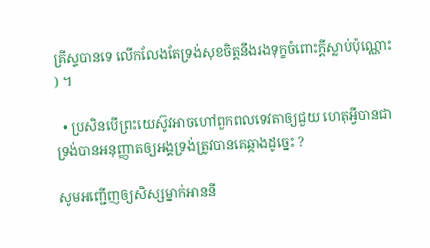គ្រីស្ទបានទេ លើកលែងតែទ្រង់សុខចិត្តនឹងរងទុក្ខចំពោះក្ដីស្លាប់ប៉ុណ្ណោះ ) ។

  • ប្រសិនបើព្រះយេស៊ូវអាចហៅពួកពលទេវតាឲ្យជួយ ហេតុអ្វីបានជា ទ្រង់បានអនុញ្ញាតឲ្យអង្គទ្រង់ត្រូវបានគេឆ្កាងដូច្នេះ ?

សូមអញ្ជើញឲ្យសិស្សម្នាក់អាននី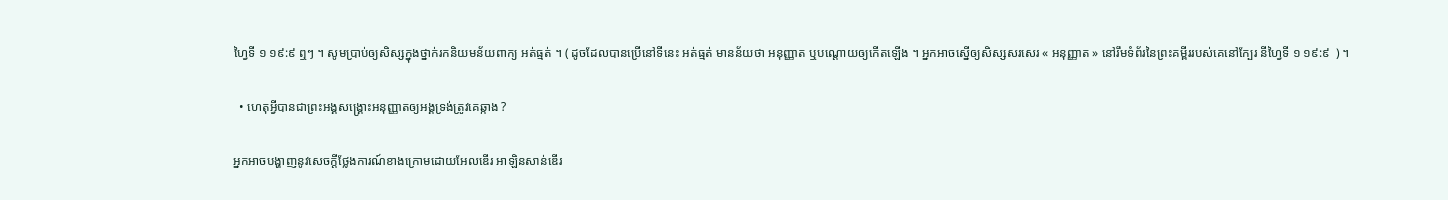ហ្វៃទី ១ ១៩:៩ ឮៗ ។ សូមប្រាប់ឲ្យសិស្សក្នុងថ្នាក់រកនិយមន័យពាក្យ អត់ធ្មត់ ។ ( ដូចដែលបានប្រើនៅទីនេះ អត់ធ្មត់ មានន័យថា អនុញ្ញាត ឬបណ្តោយឲ្យកើតឡើង ។ អ្នកអាចស្នើឲ្យសិស្សសរសេរ « អនុញ្ញាត » នៅរឹមទំព័រនៃព្រះគម្ពីររបស់គេនៅក្បែរ នីហ្វៃទី ១ ១៩:៩  ) ។

  • ហេតុអ្វីបានជាព្រះអង្គសង្គ្រោះអនុញ្ញាតឲ្យអង្គទ្រង់ត្រូវគេឆ្កាង ?

អ្នកអាចបង្ហាញនូវសេចក្ដីថ្លែងការណ៍ខាងក្រោមដោយអែលឌើរ អាឡិនសាន់ឌើរ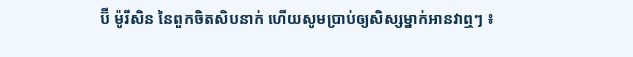ប៊ី ម៉ូរីសិន នៃពួកចិតសិបនាក់ ហើយសូមប្រាប់ឲ្យសិស្សម្នាក់អានវាឮៗ ៖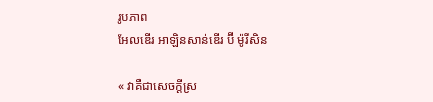រូបភាព
អែលឌើរ អាឡិនសាន់ឌើរ ប៊ី ម៉ូរីសិន

« វាគឺជាសេចក្ដីស្រ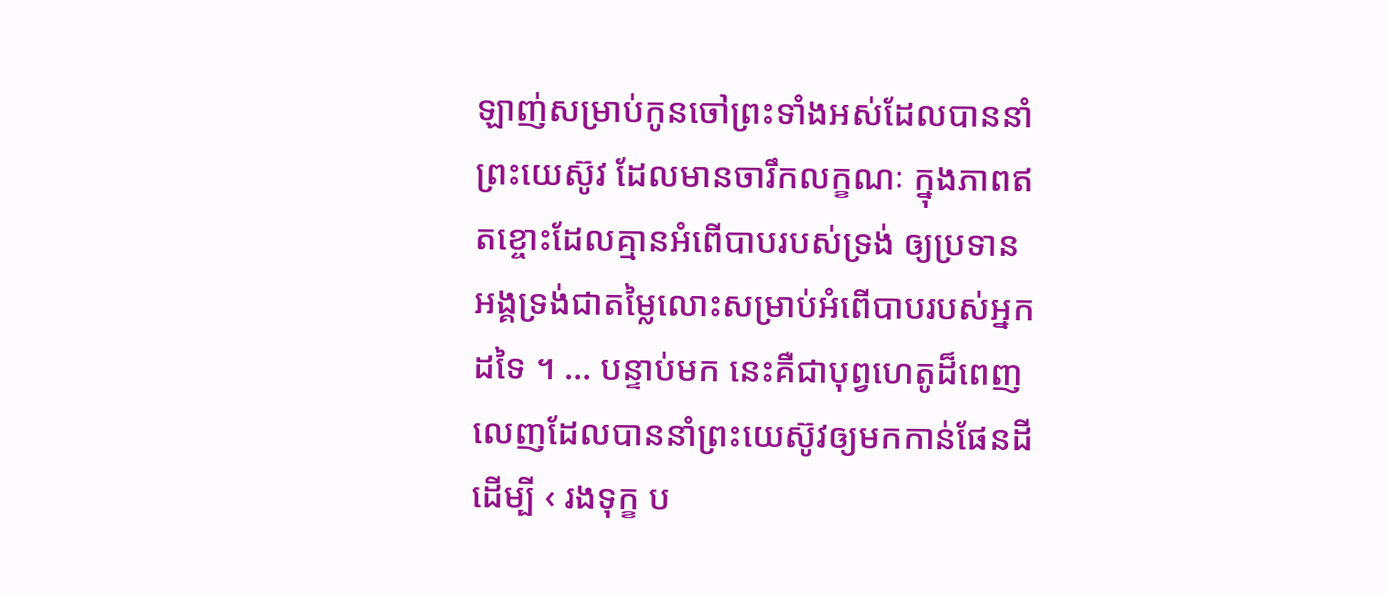ឡាញ់សម្រាប់កូនចៅព្រះទាំងអស់ដែលបាននាំព្រះយេស៊ូវ ដែលមានចារឹកលក្ខណៈ ក្នុងភាពឥតខ្ចោះដែលគ្មានអំពើបាបរបស់ទ្រង់ ឲ្យប្រទានអង្គទ្រង់ជាតម្លៃលោះសម្រាប់អំពើបាបរបស់អ្នកដទៃ ។ … បន្ទាប់មក នេះគឺជាបុព្វហេតូដ៏ពេញលេញដែលបាននាំព្រះយេស៊ូវឲ្យមកកាន់ផែនដីដើម្បី ‹ រងទុក្ខ ប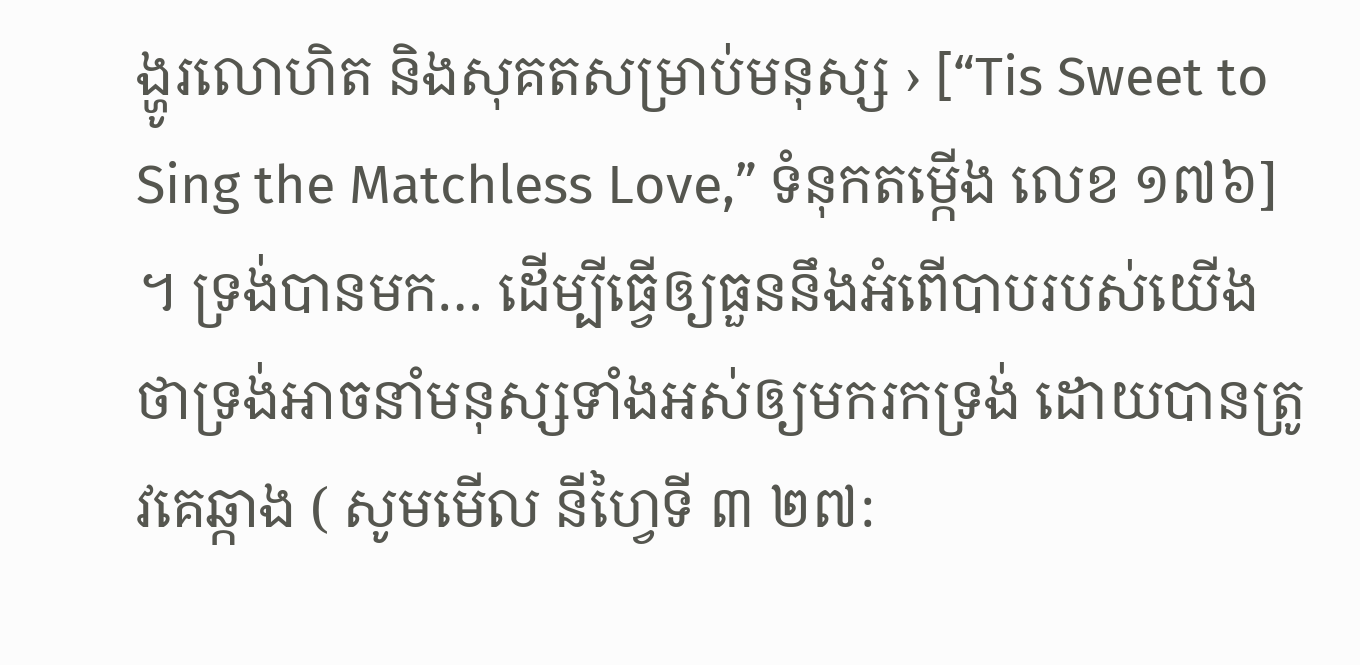ង្ហូរលោហិត និងសុគតសម្រាប់មនុស្ស › [“Tis Sweet to Sing the Matchless Love,” ទំនុកតម្កើង លេខ ១៧៦] ។ ទ្រង់បានមក… ដើម្បីធ្វើឲ្យធួននឹងអំពើបាបរបស់យើង ថាទ្រង់អាចនាំមនុស្សទាំងអស់ឲ្យមករកទ្រង់ ដោយបានត្រូវគេឆ្កាង ( សូមមើល នីហ្វៃទី ៣ ២៧: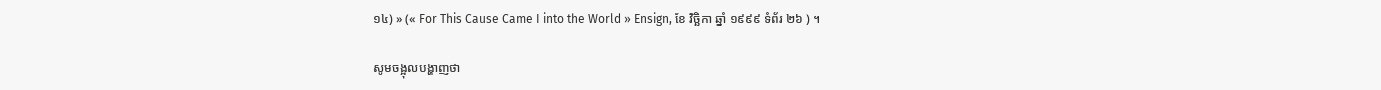១៤) » (« For This Cause Came I into the World » Ensign, ខែ វិច្ឆិកា ឆ្នាំ ១៩៩៩ ទំព័រ ២៦ ) ។

សូមចង្អុលបង្ហាញថា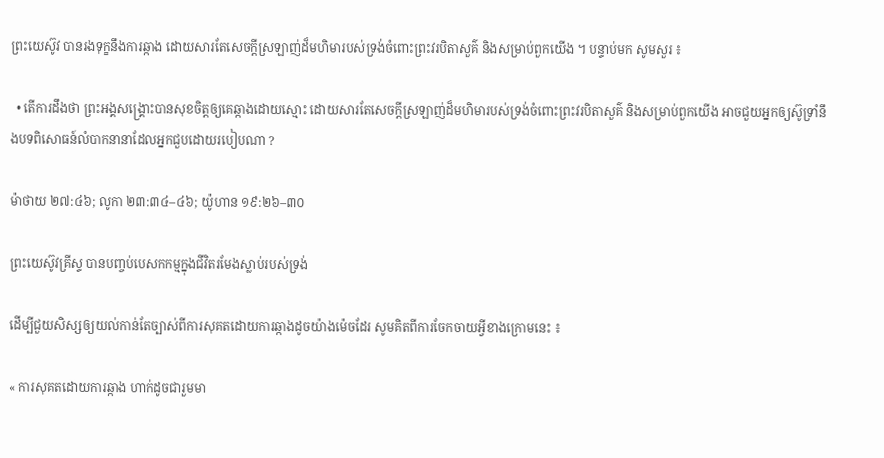ព្រះយេស៊ូវ បានរងទុក្ខនឹងការឆ្កាង ដោយសារតែសេចក្ដីស្រឡាញ់ដ៏មហិមារបស់ទ្រង់ចំពោះព្រះវរបិតាសួគ៌ និងសម្រាប់ពួកយើង ។ បន្ទាប់មក សូមសួរ ៖

  • តើការដឹងថា ព្រះអង្គសង្គ្រោះបានសុខចិត្តឲ្យគេឆ្កាងដោយស្មោះ ដោយសារតែសេចក្ដីស្រឡាញ់ដ៏មហិមារបស់ទ្រង់ចំពោះព្រះវរបិតាសួគ៌ និងសម្រាប់ពួកយើង អាចជួយអ្នកឲ្យស៊ូទ្រាំនឹងបទពិសោធន៍លំបាកនានាដែលអ្នកជួបដោយរបៀបណា ?

ម៉ាថាយ ២៧:៤៦; លូកា ២៣:៣៤–៤៦; យ៉ូហាន ១៩:២៦–៣០

ព្រះយេស៊ូវគ្រីស្ទ បានបញ្ចប់បេសកកម្មក្នុងជីវិតរមែងស្លាប់របស់ទ្រង់

ដើម្បីជួយសិស្សឲ្យយល់កាន់តែច្បាស់ពីការសុគតដោយការឆ្កាងដូចយ៉ាងម៉េចដែរ សូមគិតពីការចែកចាយអ្វីខាងក្រោមនេះ ៖

« ការសុគតដោយការឆ្កាង ហាក់ដូចជារួមមា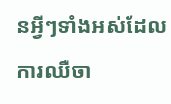នអ្វីៗទាំងអស់ដែលការឈឺចា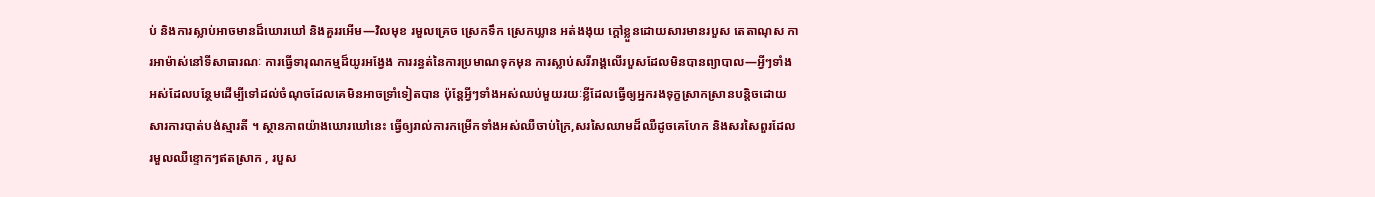ប់ និងការស្លាប់អាចមានដ៏ឃោរឃៅ និងគួររអើម—វិលមុខ រមួលគ្រេច ស្រេកទឹក ស្រេកឃ្លាន អត់ងងុយ ក្តៅខ្លួនដោយសារមានរបួស តេតាណុស ការអាម៉ាស់នៅទីសាធារណៈ ការធ្វើទារុណកម្មដ៏យូរអង្វែង ការរន្ធត់នៃការប្រមាណទុកមុន ការស្លាប់សរីរាង្គលើរបួសដែលមិនបានព្យាបាល—អ្វីៗទាំងអស់ដែលបន្ថែមដើម្បីទៅដល់ចំណុចដែលគេមិនអាចទ្រាំទៀតបាន ប៉ុន្ដែអ្វីៗទាំងអស់ឈប់មួយរយៈខ្លីដែលធ្វើឲ្យអ្នករងទុក្ខស្រាកស្រានបន្ដិចដោយសារការបាត់បង់ស្មារតី ។ ស្ថានភាពយ៉ាងឃោរឃៅនេះ ធ្វើឲ្យរាល់ការកម្រើកទាំងអស់ឈឺចាប់ក្រៃ,សរសៃឈាមដ៏ឈឺដូចគេហែក និងសរសៃពួរដែលរមួលឈឺខ្ទោកៗឥតស្រាក , របួស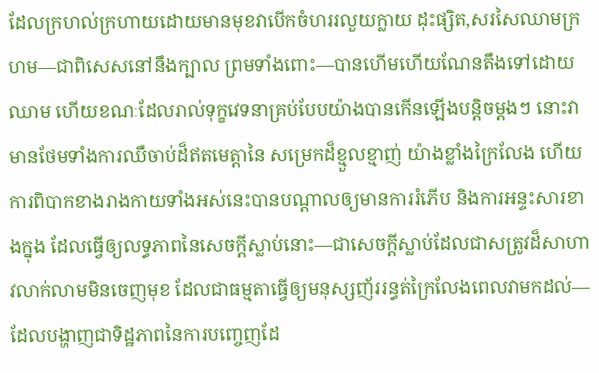ដែលក្រហល់ក្រហាយដោយមានមុខវាបើកចំហររលួយក្លាយ ដុះផ្សិត,សរសៃឈាមក្រហម—ជាពិសេសនៅនឹងក្បាល ព្រមទាំងពោះ—បានហើមហើយណែនតឹងទៅដោយឈាម ហើយខណៈដែលរាល់ទុក្ខវេទនាគ្រប់បែបយ៉ាងបានកើនឡើងបន្ដិចម្ដងៗ នោះវាមានថែមទាំងការឈឺចាប់ដ៏ឥតមេត្តានៃ សម្រេកដ៏ខ្មួលខ្មាញ់ យ៉ាងខ្លាំងក្រៃលែង ហើយការពិបាកខាងរាងកាយទាំងអស់នេះបានបណ្ដាលឲ្យមានការរំភើប និងការអន្ទះសារខាងក្នុង ដែលធ្វើឲ្យលទ្ធភាពនៃសេចក្ដីស្លាប់នោះ—ជាសេចក្ដីស្លាប់ដែលជាសត្រូវដ៏សាហាវលាក់លាមមិនចេញមុខ ដែលជាធម្មតាធ្វើឲ្យមនុស្សញ័ររន្ធត់ក្រៃលែងពេលវាមកដល់—ដែលបង្ហាញជាទិដ្ឋភាពនៃការបញ្ចេញដែ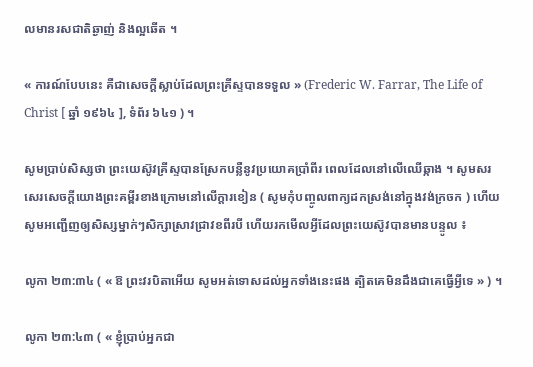លមានរសជាតិឆ្ងាញ់ និងល្អឆើត ។

« ការណ៍បែបនេះ គឺជាសេចក្ដីស្លាប់ដែលព្រះគ្រីស្ទបានទទួល » (Frederic W. Farrar, The Life of Christ [ ឆ្នាំ ១៩៦៤ ], ទំព័រ ៦៤១ ) ។

សូមប្រាប់សិស្សថា ព្រះយេស៊ូវគ្រីស្ទបានស្រែកបន្លឺនូវប្រយោគប្រាំពីរ ពេលដែលនៅលើឈើឆ្កាង ។ សូមសរសេរសេចក្ដីយោងព្រះគម្ពីរខាងក្រោមនៅលើក្ដារខៀន ( សូមកុំបញ្ចូលពាក្យដកស្រង់នៅក្នុងវង់ក្រចក ) ហើយសូមអញ្ជើញឲ្យសិស្សម្នាក់ៗសិក្សាស្រាវជ្រាវខពីរបី ហើយរកមើលអ្វីដែលព្រះយេស៊ូវបានមានបន្ទូល ៖

លូកា ២៣:៣៤ ( « ឱ ព្រះវរបិតាអើយ សូមអត់ទោសដល់អ្នកទាំងនេះផង ត្បិតគេមិនដឹងជាគេធ្វើអ្វីទេ » ) ។

លូកា ២៣:៤៣ ( « ខ្ញុំប្រាប់អ្នកជា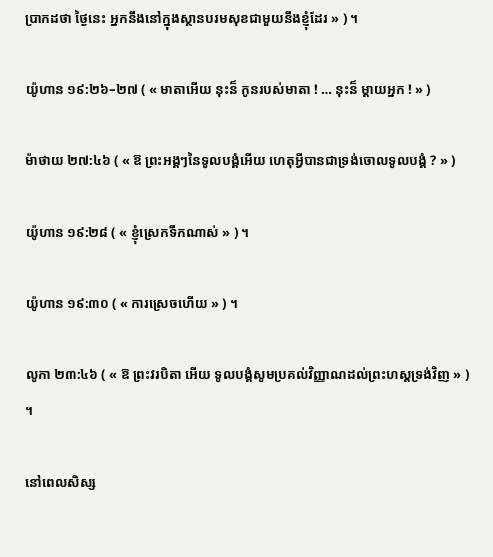ប្រាកដថា ថ្ងៃនេះ អ្នកនឹងនៅក្នុងស្ថានបរមសុខជាមួយនឹងខ្ញុំដែរ » ) ។

យ៉ូហាន ១៩:២៦–២៧ ( « មាតាអើយ នុះន៏ កូនរបស់មាតា ! … នុះន៏ ម្ដាយអ្នក ! » )

ម៉ាថាយ ២៧:៤៦ ( « ឱ ព្រះអង្គៗនៃទូលបង្គំអើយ ហេតុអ្វីបានជាទ្រង់ចោលទូលបង្គំ ? » )

យ៉ូហាន ១៩:២៨ ( « ខ្ញុំស្រេកទឹកណាស់ » ) ។

យ៉ូហាន ១៩:៣០ ( « ការស្រេចហើយ » ) ។

លូកា ២៣:៤៦ ( « ឱ ព្រះវរបិតា អើយ ទូលបង្គំសូមប្រគល់វិញ្ញាណដល់ព្រះហស្ដទ្រង់វិញ » ) ។

នៅពេលសិស្ស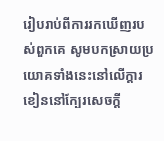រៀបរាប់ពីការរកឃើញរបស់ពួកគេ សូមបកស្រាយប្រយោគទាំងនេះនៅលើក្ដារខៀននៅក្បែរសេចក្ដី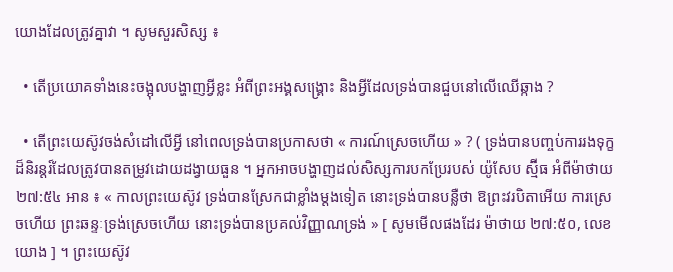យោងដែលត្រូវគ្នាវា ។ សូមសួរសិស្ស ៖

  • តើប្រយោគទាំងនេះចង្អុលបង្ហាញអ្វីខ្លះ អំពីព្រះអង្គសង្គ្រោះ និងអ្វីដែលទ្រង់បានជួបនៅលើឈើឆ្កាង ?

  • តើព្រះយេស៊ូវចង់សំដៅលើអ្វី នៅពេលទ្រង់បានប្រកាសថា « ការណ៍ស្រេចហើយ » ? ( ទ្រង់បានបញ្ចប់ការរងទុក្ខដ៏និរន្ដរ៍ដែលត្រូវបានតម្រូវដោយដង្វាយធួន ។ អ្នកអាចបង្ហាញដល់សិស្សការបកប្រែរបស់ យ៉ូសែប ស្ម៊ីធ អំពីម៉ាថាយ ២៧:៥៤ អាន ៖ « កាលព្រះយេស៊ូវ ទ្រង់បានស្រែកជាខ្លាំងម្ដងទៀត នោះទ្រង់បានបន្លឺថា ឱព្រះវរបិតាអើយ ការស្រេចហើយ ព្រះឆន្ទៈទ្រង់ស្រេចហើយ នោះទ្រង់បានប្រគល់វិញ្ញាណទ្រង់ » [ សូមមើលផងដែរ ម៉ាថាយ ២៧:៥០, លេខយោង ] ។ ព្រះយេស៊ូវ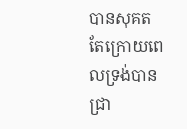បានសុគត តែក្រោយពេលទ្រង់បានជ្រា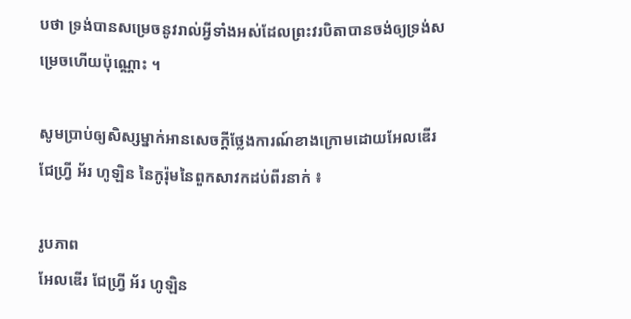បថា ទ្រង់បានសម្រេចនូវរាល់អ្វីទាំងអស់ដែលព្រះវរបិតាបានចង់ឲ្យទ្រង់សម្រេចហើយប៉ុណ្ណោះ ។

សូមប្រាប់ឲ្យសិស្សម្នាក់អានសេចក្ដីថ្លែងការណ៍ខាងក្រោមដោយអែលឌើរ ជែហ្វ្រី អ័រ ហូឡិន នៃកូរ៉ុមនៃពួកសាវកដប់ពីរនាក់ ៖

រូបភាព
អែលឌើរ ជែហ្វ្រី អ័រ ហូឡិន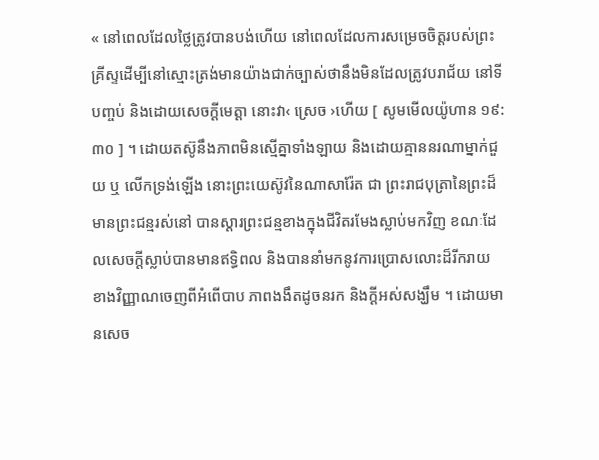« នៅពេលដែលថ្លៃត្រូវបានបង់ហើយ នៅពេលដែលការសម្រេចចិត្តរបស់ព្រះគ្រីស្ទដើម្បីនៅស្មោះត្រង់មានយ៉ាងជាក់ច្បាស់ថានឹងមិនដែលត្រូវបរាជ័យ នៅទីបញ្ចប់ និងដោយសេចក្ដីមេត្តា នោះវា‹ ស្រេច ›ហើយ [ សូមមើលយ៉ូហាន ១៩:៣០ ] ។ ដោយតស៊ូនឹងភាពមិនស្មើគ្នាទាំងឡាយ និងដោយគ្មាននរណាម្នាក់ជួយ ឬ លើកទ្រង់ឡើង នោះព្រះយេស៊ូវនៃណាសារ៉ែត ជា ព្រះរាជបុត្រានៃព្រះដ៏មានព្រះជន្មរស់នៅ បានស្ដារព្រះជន្មខាងក្នុងជីវិតរមែងស្លាប់មកវិញ ខណៈដែលសេចក្ដីស្លាប់បានមានឥទ្ធិពល និងបាននាំមកនូវការប្រោសលោះដ៏រីករាយ ខាងវិញ្ញាណចេញពីអំពើបាប ភាពងងឹតដូចនរក និងក្ដីអស់សង្ឃឹម ។ ដោយមានសេច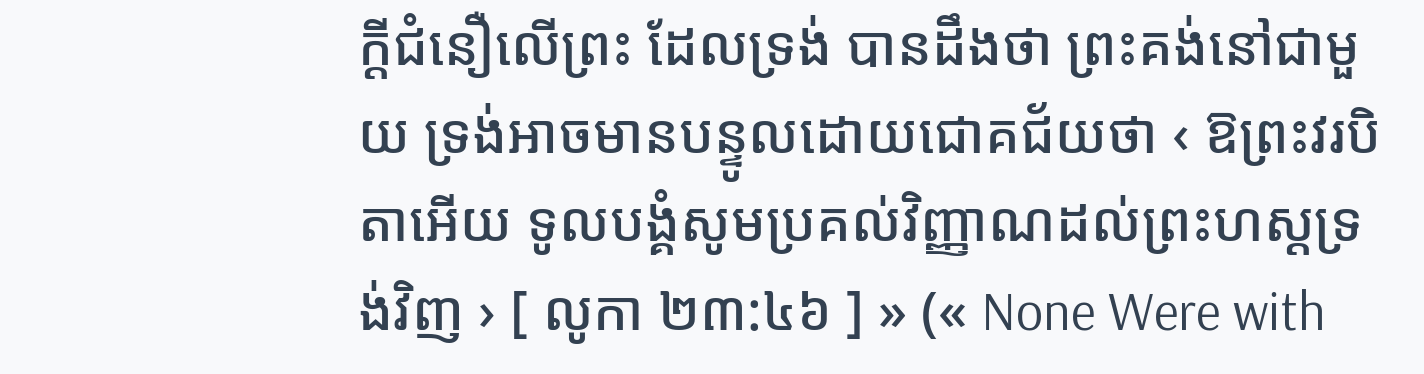ក្ដីជំនឿលើព្រះ ដែលទ្រង់ បានដឹងថា ព្រះគង់នៅជាមួយ ទ្រង់អាចមានបន្ទូលដោយជោគជ័យថា ‹ ឱព្រះវរបិតាអើយ ទូលបង្គំសូមប្រគល់វិញ្ញាណដល់ព្រះហស្ដទ្រង់វិញ › [ លូកា ២៣:៤៦ ] » (« None Were with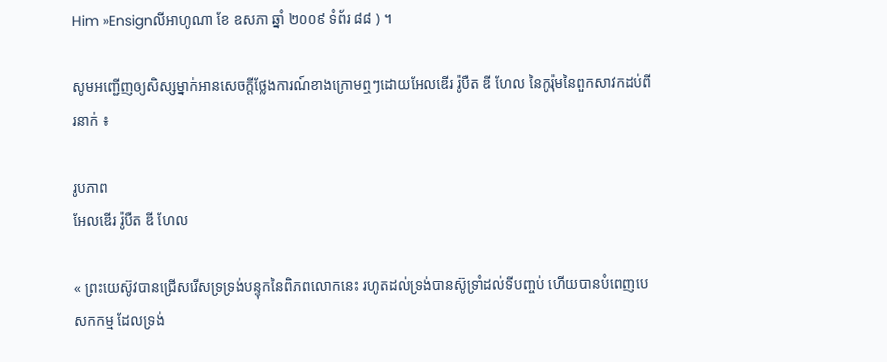Him »Ensignលីអាហូណា ខែ ឧសភា ឆ្នាំ ២០០៩ ទំព័រ ៨៨ ) ។

សូមអញ្ជើញឲ្យសិស្សម្នាក់អានសេចក្ដីថ្លែងការណ៍ខាងក្រោមឮៗដោយអែលឌើរ រ៉ូបឺត ឌី ហែល នៃកូរ៉ុមនៃពួកសាវកដប់ពីរនាក់ ៖

រូបភាព
អែលឌើរ រ៉ូបឺត ឌី ហែល

« ព្រះយេស៊ូវបានជ្រើសរើសទ្រទ្រង់បន្ទុកនៃពិភពលោកនេះ រហូតដល់ទ្រង់បានស៊ូទ្រាំដល់ទីបញ្ចប់ ហើយបានបំពេញបេសកកម្ម ដែលទ្រង់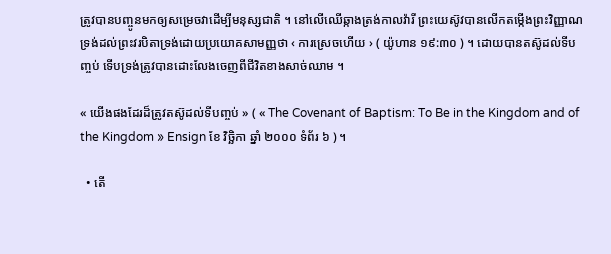ត្រូវបានបញ្ចូនមកឲ្យសម្រេចវាដើម្បីមនុស្សជាតិ ។ នៅលើឈើឆ្កាងត្រង់កាលវ៉ារី ព្រះយេស៊ូវបានលើកតម្កើងព្រះវិញ្ញាណទ្រង់ដល់ព្រះវរបិតាទ្រង់ដោយប្រយោគសាមញ្ញថា ‹ ការស្រេចហើយ › ( យ៉ូហាន ១៩:៣០ ) ។ ដោយបានតស៊ូដល់ទីបញ្ចប់ ទើបទ្រង់ត្រូវបានដោះលែងចេញពីជីវិតខាងសាច់ឈាម ។

« យើងផងដែរដ៏ត្រូវតស៊ូដល់ទីបញ្ចប់ » ( « The Covenant of Baptism: To Be in the Kingdom and of the Kingdom » Ensign ខែ វិច្ឆិកា ឆ្នាំ ២០០០ ទំព័រ ៦ ) ។

  • តើ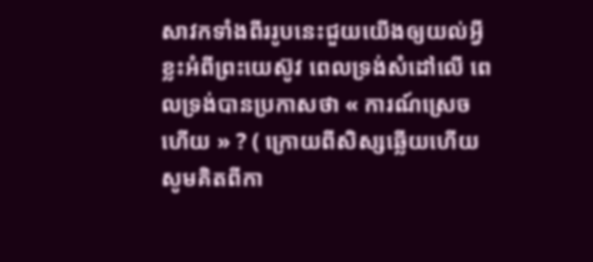សាវកទាំងពីររូបនេះជួយយើងឲ្យយល់អ្វីខ្លះអំពីព្រះយេស៊ូវ ពេលទ្រង់សំដៅលើ ពេលទ្រង់បានប្រកាសថា « ការណ៍ស្រេចហើយ » ? ( ក្រោយពីសិស្សឆ្លើយហើយ សូមគិតពីកា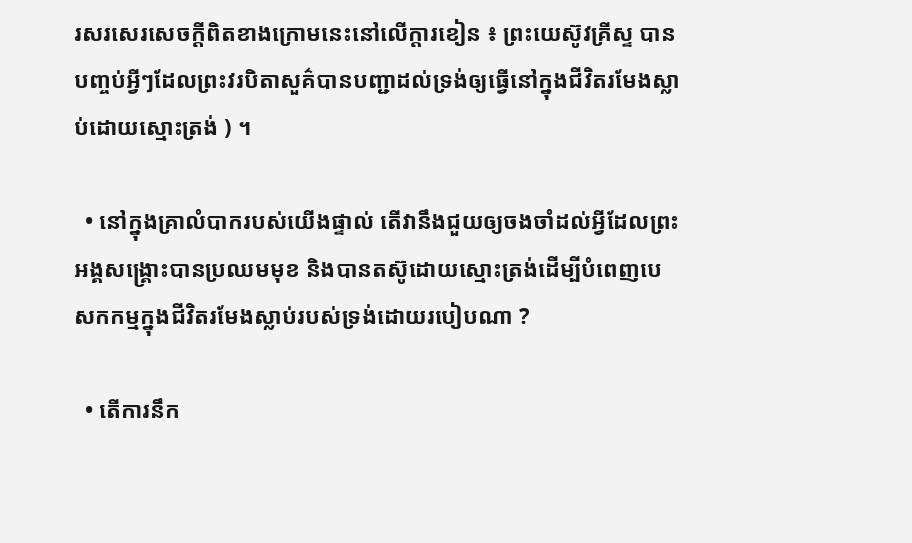រសរសេរសេចក្ដីពិតខាងក្រោមនេះនៅលើក្ដារខៀន ៖ ព្រះយេស៊ូវគ្រីស្ទ បានបញ្ចប់អ្វីៗដែលព្រះវរបិតាសួគ៌បានបញ្ជាដល់ទ្រង់ឲ្យធ្វើនៅក្នុងជីវិតរមែងស្លាប់ដោយស្មោះត្រង់ ) ។

  • នៅក្នុងគ្រាលំបាករបស់យើងផ្ទាល់ តើវានឹងជួយឲ្យចងចាំដល់អ្វីដែលព្រះអង្គសង្គ្រោះបានប្រឈមមុខ និងបានតស៊ូដោយស្មោះត្រង់ដើម្បីបំពេញបេសកកម្មក្នុងជីវិតរមែងស្លាប់របស់ទ្រង់ដោយរបៀបណា ?

  • តើការនឹក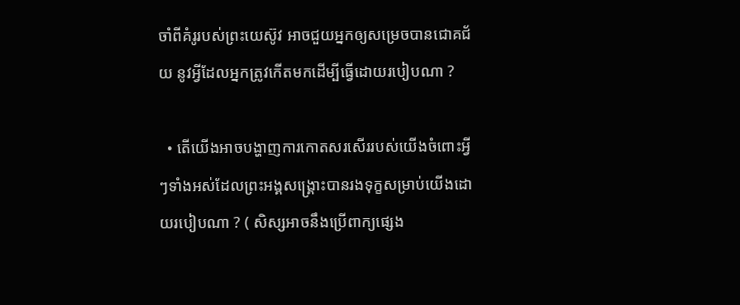ចាំពីគំរូរបស់ព្រះយេស៊ូវ អាចជួយអ្នកឲ្យសម្រេចបានជោគជ័យ នូវអ្វីដែលអ្នកត្រូវកើតមកដើម្បីធ្វើដោយរបៀបណា ?

  • តើយើងអាចបង្ហាញការកោតសរសើររបស់យើងចំពោះអ្វីៗទាំងអស់ដែលព្រះអង្គសង្គ្រោះបានរងទុក្ខសម្រាប់យើងដោយរបៀបណា ? ( សិស្សអាចនឹងប្រើពាក្យផ្សេង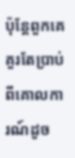ប៉ុន្តែពួកគេគួរតែប្រាប់ពីគោលការណ៍ដូច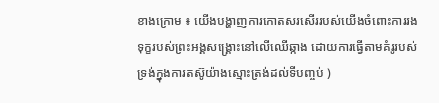ខាងក្រោម ៖ យើងបង្ហាញការកោតសរសើររបស់យើងចំពោះការរងទុក្ខរបស់ព្រះអង្គសង្គ្រោះនៅលើឈើឆ្កាង ដោយការធ្វើតាមគំរូរបស់ទ្រង់ក្នុងការតស៊ូយ៉ាងស្មោះត្រង់ដល់ទីបញ្ចប់ )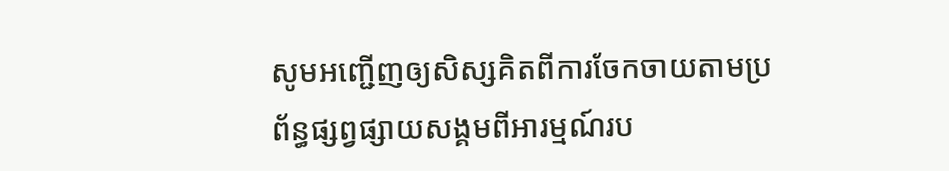សូមអញ្ជើញឲ្យសិស្សគិតពីការចែកចាយតាមប្រព័ន្ធផ្សព្វផ្សាយសង្គមពីអារម្មណ៍រប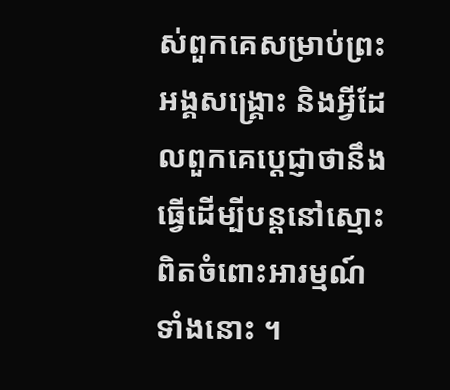ស់ពួកគេសម្រាប់ព្រះអង្គសង្គ្រោះ និងអ្វីដែលពួកគេប្ដេជ្ញាថានឹងធ្វើដើម្បីបន្ដនៅស្មោះពិតចំពោះអារម្មណ៍ទាំងនោះ ។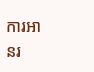ការអានរ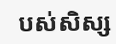បស់សិស្ស